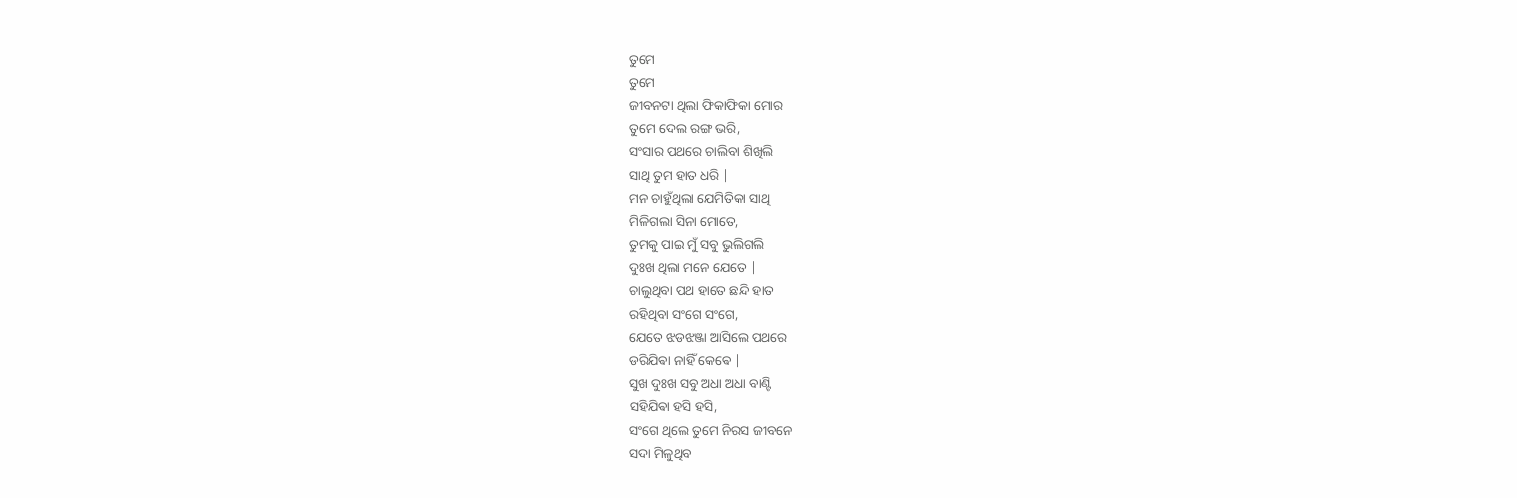ତୁମେ
ତୁମେ
ଜୀବନଟା ଥିଲା ଫିକାଫିକା ମୋର
ତୁମେ ଦେଲ ରଙ୍ଗ ଭରି,
ସଂସାର ପଥରେ ଚାଲିବା ଶିଖିଲି
ସାଥି ତୁମ ହାତ ଧରି |
ମନ ଚାହୁଁଥିଲା ଯେମିତିକା ସାଥି
ମିଳିଗଲା ସିନା ମୋତେ,
ତୁମକୁ ପାଇ ମୁଁ ସବୁ ଭୁଲିଗଲି
ଦୁଃଖ ଥିଲା ମନେ ଯେତେ |
ଚାଲୁଥିବା ପଥ ହାତେ ଛନ୍ଦି ହାତ
ରହିଥିବା ସଂଗେ ସଂଗେ,
ଯେତେ ଝଡଝଞ୍ଜା ଆସିଲେ ପଥରେ
ଡରିଯିଵା ନାହିଁ କେଵେ |
ସୁଖ ଦୁଃଖ ସବୁ ଅଧା ଅଧା ବାଣ୍ଟି
ସହିଯିଵା ହସି ହସି,
ସଂଗେ ଥିଲେ ତୁମେ ନିରସ ଜୀବନେ
ସଦା ମିଳୁଥିବ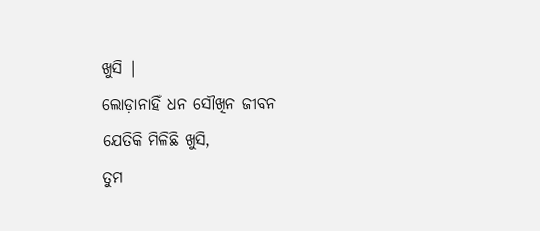ଖୁସି |
ଲୋଡ଼ାନାହିଁ ଧନ ସୌଖିନ ଜୀବନ
ଯେତିକି ମିଳିଛି ଖୁସି,
ତୁମ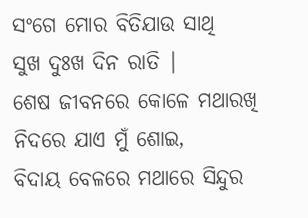ସଂଗେ ମୋର ବିତିଯାଉ ସାଥି
ସୁଖ ଦୁଃଖ ଦିନ ରାତି |
ଶେଷ ଜୀବନରେ କୋଳେ ମଥାରଖି
ନିଦରେ ଯାଏ ମୁଁ ଶୋଇ,
ବିଦାୟ ବେଳରେ ମଥାରେ ସିନ୍ଦୁର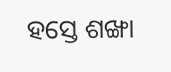ହସ୍ତେ ଶଙ୍ଖା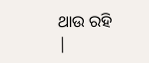ଥାଉ ରହି |